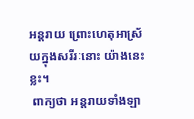អន្តរាយ ព្រោះហេតុអាស្រ័យក្នុងសរីរៈនោះ យ៉ាងនេះខ្លះ។
 ពាក្យថា អន្តរាយទាំងឡា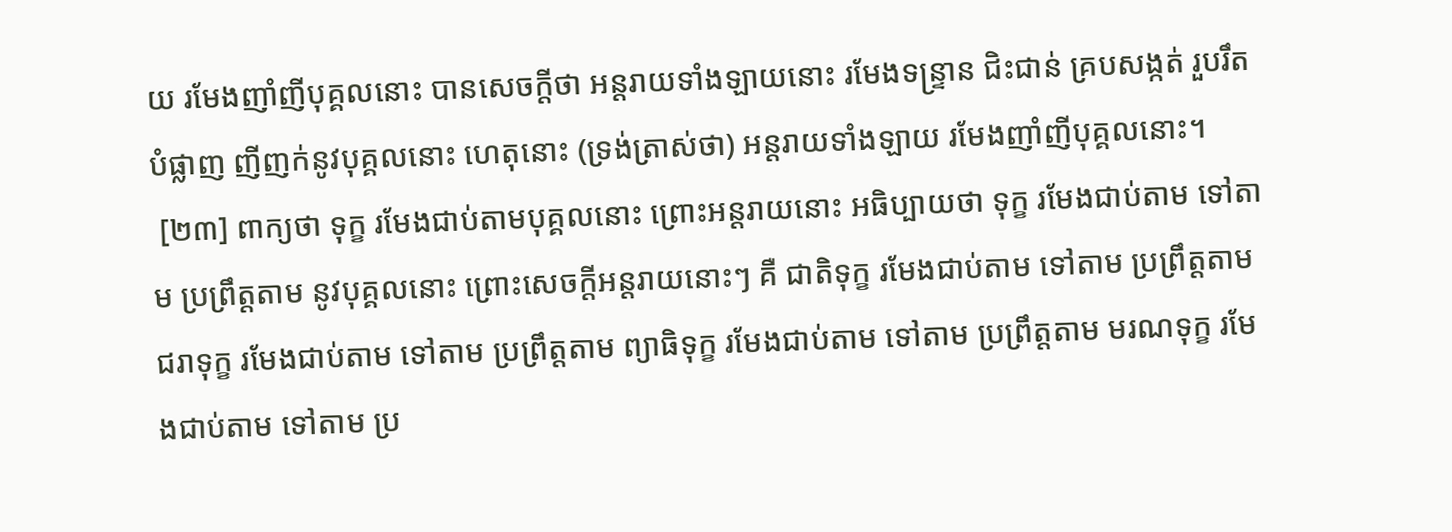យ រមែងញាំញីបុគ្គលនោះ បានសេចក្តីថា អន្តរាយទាំងឡាយនោះ រមែងទន្រ្ទាន ជិះជាន់ គ្របសង្កត់ រួបរឹត បំផ្លាញ ញីញក់នូវបុគ្គលនោះ ហេតុនោះ (ទ្រង់ត្រាស់ថា) អន្តរាយទាំងឡាយ រមែងញាំញីបុគ្គលនោះ។
 [២៣] ពាក្យថា ទុក្ខ រមែងជាប់តាមបុគ្គលនោះ ព្រោះអន្តរាយនោះ អធិប្បាយថា ទុក្ខ រមែងជាប់តាម ទៅតាម ប្រព្រឹត្តតាម នូវបុគ្គលនោះ ព្រោះសេចក្តីអន្តរាយនោះៗ គឺ ជាតិទុក្ខ រមែងជាប់តាម ទៅតាម ប្រព្រឹត្តតាម ជរាទុក្ខ រមែងជាប់តាម ទៅតាម ប្រព្រឹត្តតាម ព្យាធិទុក្ខ រមែងជាប់តាម ទៅតាម ប្រព្រឹត្តតាម មរណទុក្ខ រមែងជាប់តាម ទៅតាម ប្រ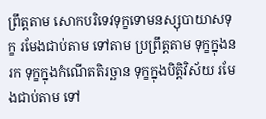ព្រឹត្តតាម សោកបរិទេវទុក្ខទោមនស្សុបាយាសទុក្ខ រមែងជាប់តាម ទៅតាម ប្រព្រឹត្តតាម ទុក្ខក្នុងនរក ទុក្ខក្នុងកំណើតតិរច្ឆាន ទុក្ខក្នុងបិត្តិវិស័យ រមែងជាប់តាម ទៅ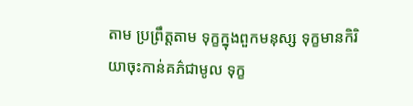តាម ប្រព្រឹត្តតាម ទុក្ខក្នុងពួកមនុស្ស ទុក្ខមានកិរិយាចុះកាន់គភ៌ជាមូល ទុក្ខ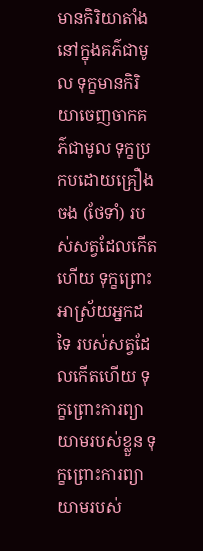មានកិរិយាតាំងនៅក្នុងគភ៌ជាមូល ទុក្ខមានកិរិយាចេញចាកគភ៌ជាមូល ទុក្ខប្រកបដោយគ្រឿងចង (ថែទាំ) របស់សត្វដែលកើតហើយ ទុក្ខព្រោះអាស្រ័យអ្នកដទៃ របស់សត្វដែលកើតហើយ ទុក្ខព្រោះការព្យាយាមរបស់ខ្លួន ទុក្ខព្រោះការព្យាយាមរបស់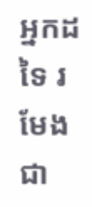អ្នកដទៃ រមែងជា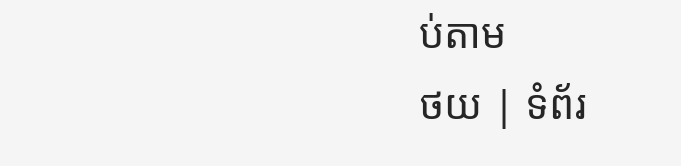ប់តាម
ថយ | ទំព័រ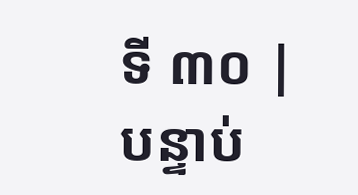ទី ៣០ | បន្ទាប់